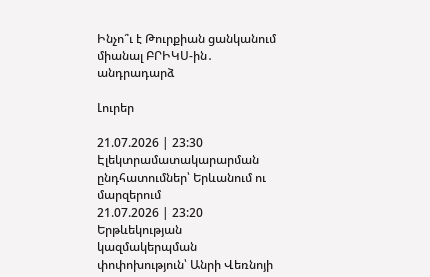Ինչո՞ւ է Թուրքիան ցանկանում միանալ ԲՐԻԿՍ-ին․ անդրադարձ

Լուրեր

21.07.2026 | 23:30
Էլեկտրամատակարարման ընդհատումներ՝ Երևանում ու մարզերում
21.07.2026 | 23:20
Երթևեկության կազմակերպման փոփոխություն՝ Անրի Վեռնոյի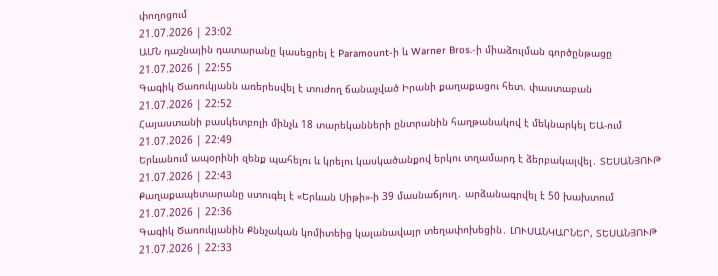փողոցում
21.07.2026 | 23:02
ԱՄՆ դաշնային դատարանը կասեցրել է Paramount-ի և Warner Bros.-ի միաձուլման գործընթացը
21.07.2026 | 22:55
Գագիկ Ծառուկյանն առերեսվել է տուժող ճանաչված Իրանի քաղաքացու հետ. փաստաբան
21.07.2026 | 22:52
Հայաստանի բասկետբոլի մինչև 18 տարեկանների ընտրանին հաղթանակով է մեկնարկել ԵԱ-ում
21.07.2026 | 22:49
Երևանում ապօրինի զենք պահելու և կրելու կասկածանքով երկու տղամարդ է ձերբակալվել․ ՏԵՍԱՆՅՈՒԹ
21.07.2026 | 22:43
Քաղաքապետարանը ստուգել է «Երևան Սիթի»-ի 39 մասնաճյուղ․ արձանագրվել է 50 խախտում
21.07.2026 | 22:36
Գագիկ Ծառուկյանին Քննչական կոմիտեից կալանավայր տեղափոխեցին․ ԼՈՒՍԱՆԿԱՐՆԵՐ, ՏԵՍԱՆՅՈՒԹ
21.07.2026 | 22:33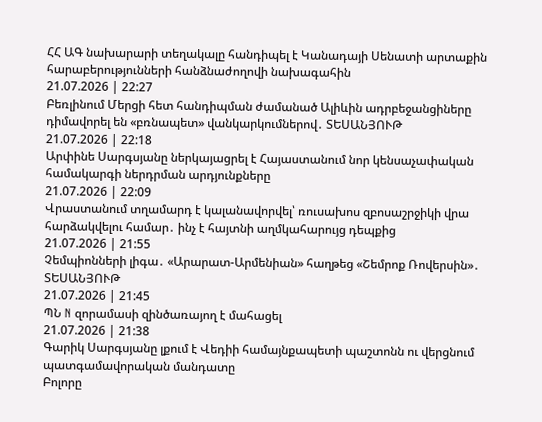ՀՀ ԱԳ նախարարի տեղակալը հանդիպել է Կանադայի Սենատի արտաքին հարաբերությունների հանձնաժողովի նախագահին
21.07.2026 | 22:27
Բեռլինում Մերցի հետ հանդիպման ժամանած Ալիևին ադրբեջանցիները դիմավորել են «բռնապետ» վանկարկումներով․ ՏԵՍԱՆՅՈՒԹ
21.07.2026 | 22:18
Արփինե Սարգսյանը ներկայացրել է Հայաստանում նոր կենսաչափական համակարգի ներդրման արդյունքները
21.07.2026 | 22:09
Վրաստանում տղամարդ է կալանավորվել՝ ռուսախոս զբոսաշրջիկի վրա հարձակվելու համար․ ինչ է հայտնի աղմկահարույց դեպքից
21.07.2026 | 21:55
Չեմպիոնների լիգա․ «Արարատ-Արմենիան» հաղթեց «Շեմրոք Ռովերսին»․ ՏԵՍԱՆՅՈՒԹ
21.07.2026 | 21:45
ՊՆ N զորամասի զինծառայող է մահացել
21.07.2026 | 21:38
Գարիկ Սարգսյանը լքում է Վեդիի համայնքապետի պաշտոնն ու վերցնում պատգամավորական մանդատը
Բոլորը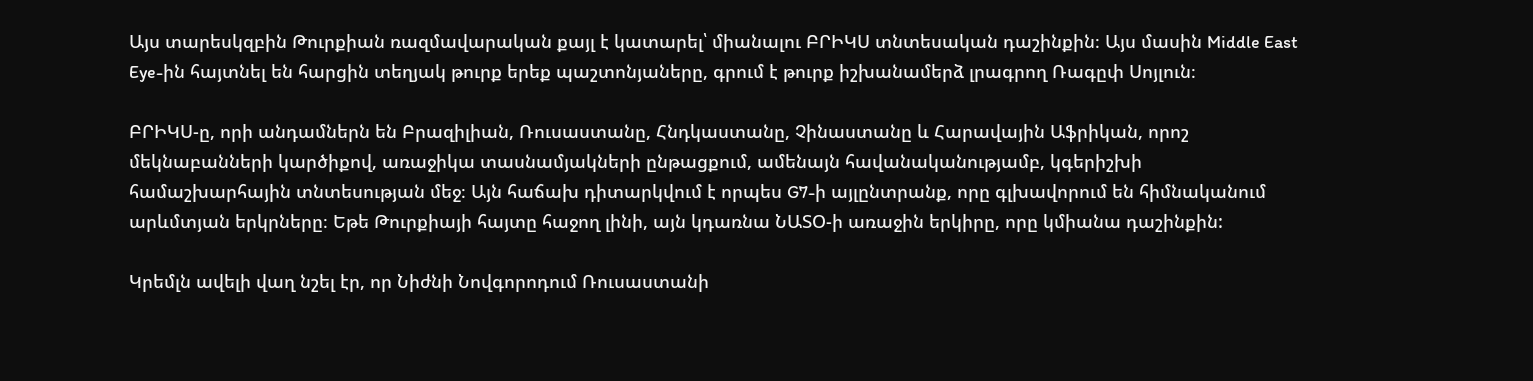Այս տարեսկզբին Թուրքիան ռազմավարական քայլ է կատարել՝ միանալու ԲՐԻԿՍ տնտեսական դաշինքին։ Այս մասին Middle East Eye-ին հայտնել են հարցին տեղյակ թուրք երեք պաշտոնյաները, գրում է թուրք իշխանամերձ լրագրող Ռագըփ Սոյլուն։

ԲՐԻԿՍ-ը, որի անդամներն են Բրազիլիան, Ռուսաստանը, Հնդկաստանը, Չինաստանը և Հարավային Աֆրիկան, որոշ մեկնաբանների կարծիքով, առաջիկա տասնամյակների ընթացքում, ամենայն հավանականությամբ, կգերիշխի համաշխարհային տնտեսության մեջ։ Այն հաճախ դիտարկվում է որպես G7-ի այլընտրանք, որը գլխավորում են հիմնականում արևմտյան երկրները։ Եթե Թուրքիայի հայտը հաջող լինի, այն կդառնա ՆԱՏՕ-ի առաջին երկիրը, որը կմիանա դաշինքին:

Կրեմլն ավելի վաղ նշել էր, որ Նիժնի Նովգորոդում Ռուսաստանի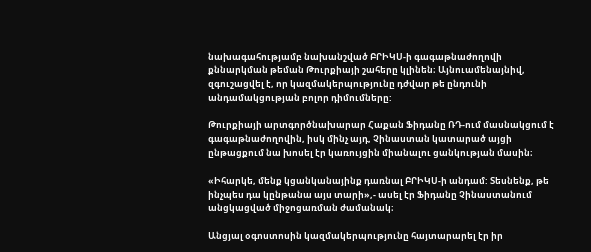նախագահությամբ նախանշված ԲՐԻԿՍ-ի գագաթնաժողովի քննարկման թեման Թուրքիայի շահերը կլինեն։ Այնուամենայնիվ, զգուշացվել է, որ կազմակերպությունը դժվար թե ընդունի անդամակցության բոլոր դիմումները:

Թուրքիայի արտգործնախարար Հաքան Ֆիդանը ՌԴ-ում մասնակցում է գագաթնաժողովին, իսկ մինչ այդ, Չինաստան կատարած այցի ընթացքում նա խոսել էր կառույցին միանալու ցանկության մասին։

«Իհարկե, մենք կցանկանայինք դառնալ ԲՐԻԿՍ-ի անդամ: Տեսնենք, թե ինչպես դա կընթանա այս տարի»,- ասել էր Ֆիդանը Չինաստանում անցկացված միջոցառման ժամանակ։

Անցյալ օգոստոսին կազմակերպությունը հայտարարել էր իր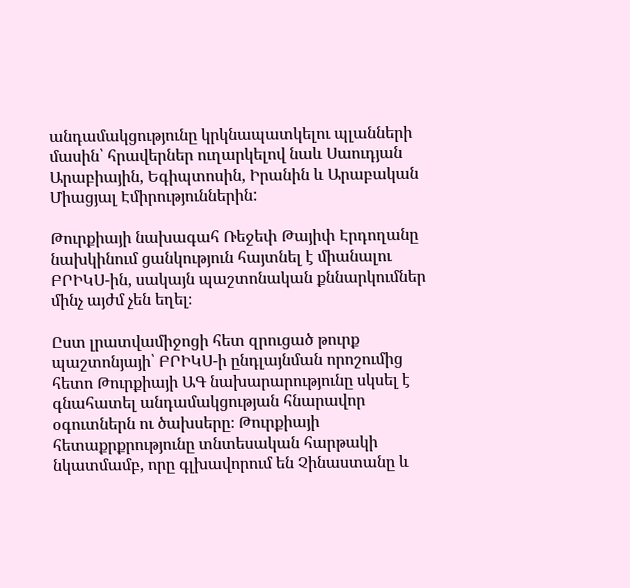անդամակցությունը կրկնապատկելու պլանների մասին՝ հրավերներ ուղարկելով նաև Սաուդյան Արաբիային, Եգիպտոսին, Իրանին և Արաբական Միացյալ Էմիրություններին:

Թուրքիայի նախագահ Ռեջեփ Թայիփ Էրդողանը նախկինում ցանկություն հայտնել է միանալու ԲՐԻԿՍ-ին, սակայն պաշտոնական քննարկումներ մինչ այժմ չեն եղել։

Ըստ լրատվամիջոցի հետ զրուցած թուրք պաշտոնյայի՝ ԲՐԻԿՍ-ի ընդլայնման որոշումից հետո Թուրքիայի ԱԳ նախարարությունը սկսել է գնահատել անդամակցության հնարավոր օգուտներն ու ծախսերը։ Թուրքիայի հետաքրքրությունը տնտեսական հարթակի նկատմամբ, որը գլխավորում են Չինաստանը և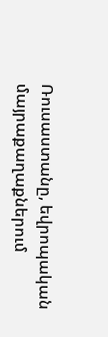Ռուսաստանը, եվրոպական մայրաքաղաքներում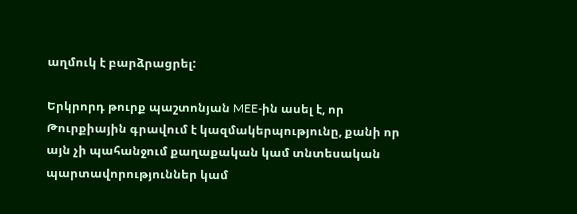աղմուկ է բարձրացրել:

Երկրորդ թուրք պաշտոնյան MEE-ին ասել է, որ Թուրքիային գրավում է կազմակերպությունը, քանի որ այն չի պահանջում քաղաքական կամ տնտեսական պարտավորություններ կամ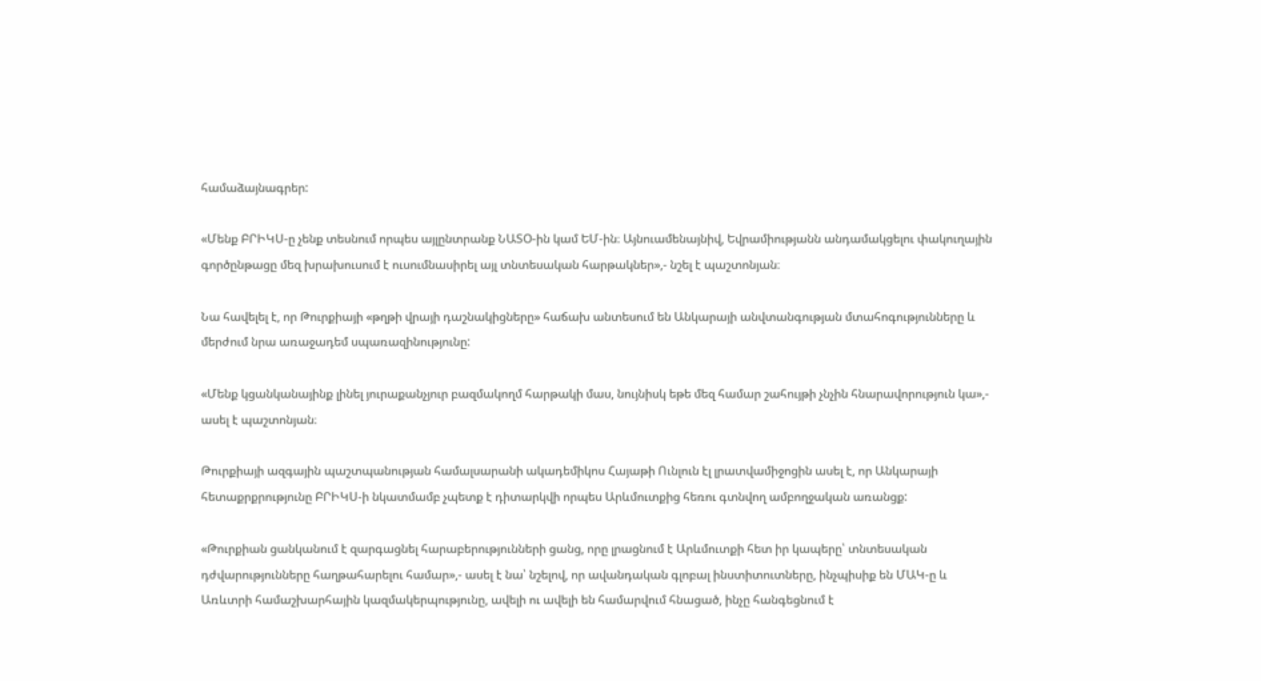համաձայնագրեր:

«Մենք ԲՐԻԿՍ-ը չենք տեսնում որպես այլընտրանք ՆԱՏՕ-ին կամ ԵՄ-ին։ Այնուամենայնիվ, Եվրամիությանն անդամակցելու փակուղային գործընթացը մեզ խրախուսում է ուսումնասիրել այլ տնտեսական հարթակներ»,- նշել է պաշտոնյան։

Նա հավելել է, որ Թուրքիայի «թղթի վրայի դաշնակիցները» հաճախ անտեսում են Անկարայի անվտանգության մտահոգությունները և մերժում նրա առաջադեմ սպառազինությունը:

«Մենք կցանկանայինք լինել յուրաքանչյուր բազմակողմ հարթակի մաս, նույնիսկ եթե մեզ համար շահույթի չնչին հնարավորություն կա»,- ասել է պաշտոնյան։

Թուրքիայի ազգային պաշտպանության համալսարանի ակադեմիկոս Հայաթի Ունլուն էլ լրատվամիջոցին ասել է, որ Անկարայի հետաքրքրությունը ԲՐԻԿՍ-ի նկատմամբ չպետք է դիտարկվի որպես Արևմուտքից հեռու գտնվող ամբողջական առանցք:

«Թուրքիան ցանկանում է զարգացնել հարաբերությունների ցանց, որը լրացնում է Արևմուտքի հետ իր կապերը՝ տնտեսական դժվարությունները հաղթահարելու համար»,- ասել է նա՝ նշելով, որ ավանդական գլոբալ ինստիտուտները, ինչպիսիք են ՄԱԿ-ը և Առևտրի համաշխարհային կազմակերպությունը, ավելի ու ավելի են համարվում հնացած, ինչը հանգեցնում է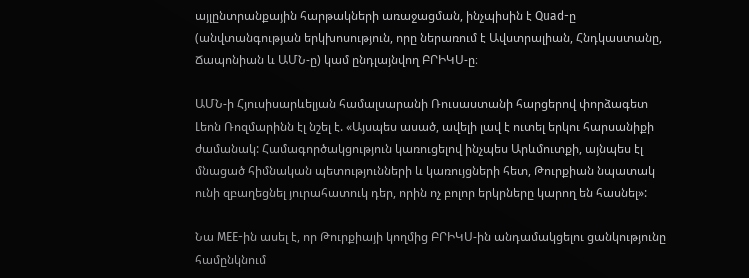այլընտրանքային հարթակների առաջացման, ինչպիսին է Quad-ը (անվտանգության երկխոսություն, որը ներառում է Ավստրալիան, Հնդկաստանը, Ճապոնիան և ԱՄՆ-ը) կամ ընդլայնվող ԲՐԻԿՍ-ը։

ԱՄՆ-ի Հյուսիսարևելյան համալսարանի Ռուսաստանի հարցերով փորձագետ Լեոն Ռոզմարինն էլ նշել է. «Այսպես ասած, ավելի լավ է ուտել երկու հարսանիքի ժամանակ: Համագործակցություն կառուցելով ինչպես Արևմուտքի, այնպես էլ մնացած հիմնական պետությունների և կառույցների հետ, Թուրքիան նպատակ ունի զբաղեցնել յուրահատուկ դեր, որին ոչ բոլոր երկրները կարող են հասնել»:

Նա MEE-ին ասել է, որ Թուրքիայի կողմից ԲՐԻԿՍ-ին անդամակցելու ցանկությունը համընկնում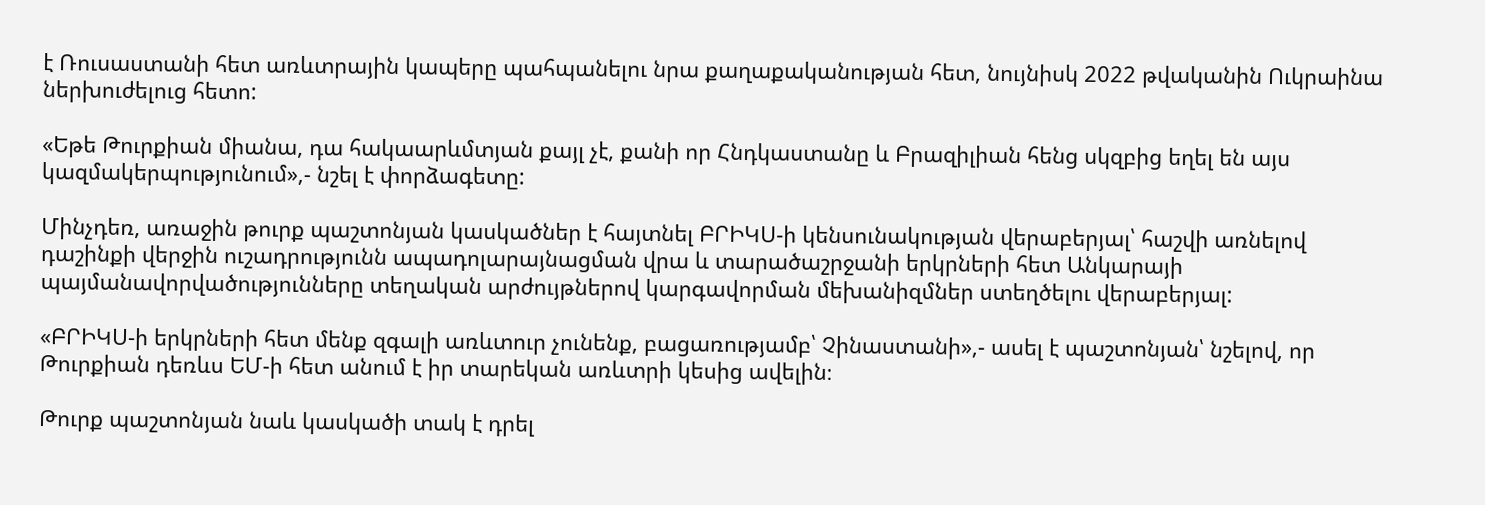է Ռուսաստանի հետ առևտրային կապերը պահպանելու նրա քաղաքականության հետ, նույնիսկ 2022 թվականին Ուկրաինա ներխուժելուց հետո:

«Եթե Թուրքիան միանա, դա հակաարևմտյան քայլ չէ, քանի որ Հնդկաստանը և Բրազիլիան հենց սկզբից եղել են այս կազմակերպությունում»,- նշել է փորձագետը:

Մինչդեռ, առաջին թուրք պաշտոնյան կասկածներ է հայտնել ԲՐԻԿՍ-ի կենսունակության վերաբերյալ՝ հաշվի առնելով դաշինքի վերջին ուշադրությունն ապադոլարայնացման վրա և տարածաշրջանի երկրների հետ Անկարայի պայմանավորվածությունները տեղական արժույթներով կարգավորման մեխանիզմներ ստեղծելու վերաբերյալ:

«ԲՐԻԿՍ-ի երկրների հետ մենք զգալի առևտուր չունենք, բացառությամբ՝ Չինաստանի»,- ասել է պաշտոնյան՝ նշելով, որ Թուրքիան դեռևս ԵՄ-ի հետ անում է իր տարեկան առևտրի կեսից ավելին։

Թուրք պաշտոնյան նաև կասկածի տակ է դրել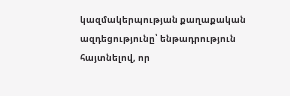կազմակերպության քաղաքական ազդեցությունը՝ ենթադրություն հայտնելով, որ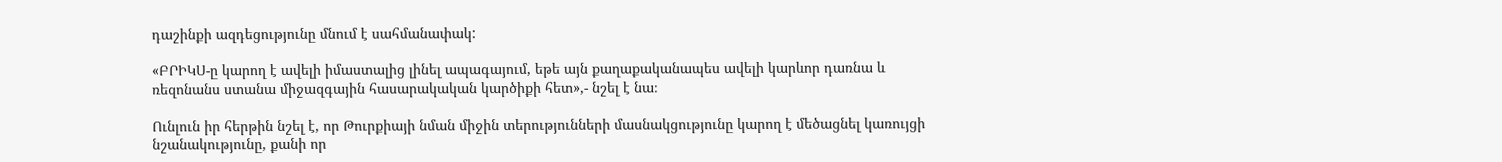դաշինքի ազդեցությունը մնում է սահմանափակ:

«ԲՐԻԿՍ-ը կարող է ավելի իմաստալից լինել ապագայում, եթե այն քաղաքականապես ավելի կարևոր դառնա և ռեզոնանս ստանա միջազգային հասարակական կարծիքի հետ»,- նշել է նա։

Ունլուն իր հերթին նշել է, որ Թուրքիայի նման միջին տերությունների մասնակցությունը կարող է մեծացնել կառույցի նշանակությունը, քանի որ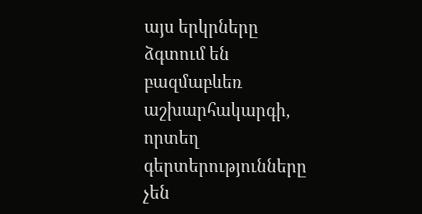այս երկրները ձգտում են բազմաբևեռ աշխարհակարգի, որտեղ գերտերությունները չեն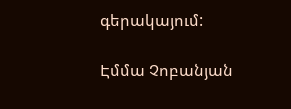գերակայում:

Էմմա Չոբանյան